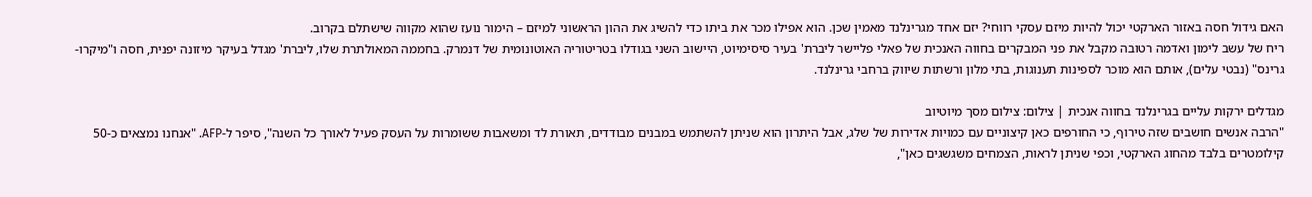האם גידול חסה באזור הארקטי יכול להיות מיזם עסקי רווחי? יזם אחד מגרינלנד מאמין שכן. הוא אפילו מכר את ביתו כדי להשיג את ההון הראשוני למיזם – הימור נועז שהוא מקווה שישתלם בקרוב.
ריח של עשב לימון ואדמה רטובה מקבל את פני המבקרים בחווה האנכית של פאלי פליישר ליברת' בעיר סיסימיוט, היישוב השני בגודלו בטריטוריה האוטונומית של דנמרק. בחממה המאולתרת שלו, ליברת' מגדל בעיקר מיזונה יפנית, חסה ו"מיקרו-גרינס" (נבטי עלים), אותם הוא מוכר לספינות תענוגות, בתי מלון ורשתות שיווק ברחבי גרינלנד.

מגדלים ירקות עליים בגרינלנד בחווה אנכית | צילום: צילום מסך מיוטיוב
"הרבה אנשים חושבים שזה טירוף, כי החורפים כאן קיצוניים עם כמויות אדירות של שלג, אבל היתרון הוא שניתן להשתמש במבנים מבודדים, תאורת לד ומשאבות ששומרות על העסק פעיל לאורך כל השנה", סיפר ל-AFP. "אנחנו נמצאים כ-50 קילומטרים בלבד מהחוג הארקטי, וכפי שניתן לראות, הצמחים משגשגים כאן",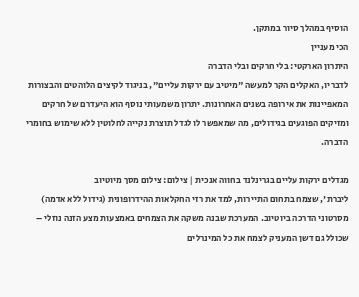הוסיף במהלך סיור במתקן.
הכי מעניין
היתרון הארקטי: בלי חרקים ובלי הדברה
לדבריו, האקלים הקר למעשה "מיטיב עם ירקות עליים", בניגוד לקיצים הלוהטים והבצורות המאפיינות את אירופה בשנים האחרונות. יתרון משמעותי נוסף הוא היעדרם של חרקים ומזיקים הפוגעים בגידולים, מה שמאפשר לו לגדל תוצרת נקייה לחלוטין ללא שימוש בחומרי הדברה.

מגדלים ירקות עליים בגרינלנד בחווה אנכית | צילום: צילום מסך מיוטיוב
ליברת', שצמח בתחום התיירות, למד את רזי החקלאות ההידרופונית (גידול ללא אדמה) מסרטוני הדרכה ביוטיוב. המערכת שבנה משקה את הצמחים באמצעות מצע הזנה נוזלי – שכולל גם דשן המעניק לצמח את כל המינרלים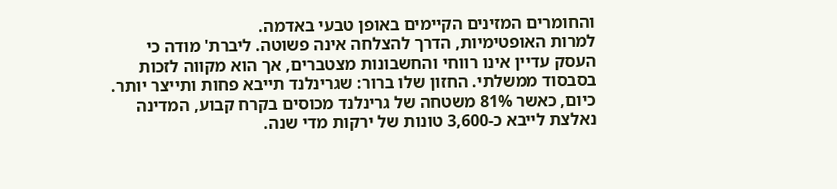והחומרים המזינים הקיימים באופן טבעי באדמה.
למרות האופטימיות, הדרך להצלחה אינה פשוטה. ליברת' מודה כי העסק עדיין אינו רווחי והחשבונות מצטברים, אך הוא מקווה לזכות בסבסוד ממשלתי. החזון שלו ברור: שגרינלנד תייבא פחות ותייצר יותר. כיום, כאשר 81% משטחה של גרינלנד מכוסים בקרח קבוע, המדינה נאלצת לייבא כ-3,600 טונות של ירקות מדי שנה.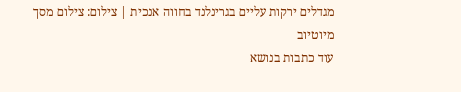מגדלים ירקות עליים בגרינלנד בחווה אנכית | צילום: צילום מסך מיוטיוב
עוד כתבות בנושא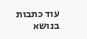עוד כתבות בנושא